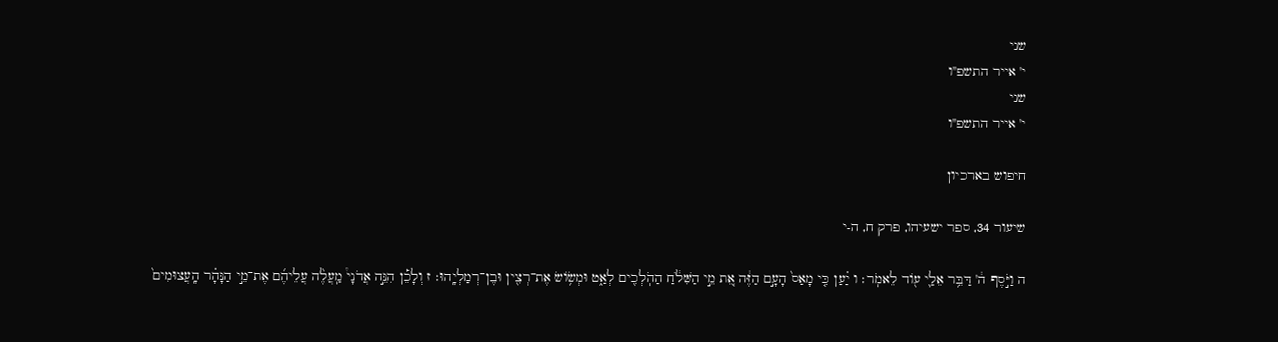שני
י' אייר התשפ"ו
שני
י' אייר התשפ"ו

חיפוש בארכיון

שיעור 34, ספר ישעיהו, פרק ח, ה-י

ה וַיֹּ֣סֶף ה֔' דַּבֵּ֥ר אֵלַ֛י ע֖וֹד לֵאמֹֽר׃ ו יַ֗עַן כִּ֤י מָאַס֙ הָעָ֣ם הַזֶּ֔ה אֵ֚ת מֵ֣י הַשִּׁלֹ֔חַ הַהֹֽלְכִ֖ים לְאַ֑ט וּמְשׂ֥וֹשׂ אֶת־רְצִ֖ין וּבֶן־רְמַלְיָֽהוּ׃ ז וְלָכֵ֡ן הִנֵּ֣ה אֲדֹנָי֩ מַֽעֲלֶ֨ה עֲלֵיהֶ֜ם אֶת־מֵ֣י הַנָּהָ֗ר הָֽעֲצוּמִים֙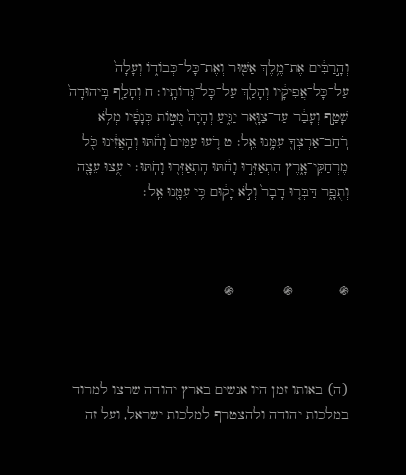וְהָ֣רַבִּ֔ים אֶת־מֶ֥לֶךְ אַשּׁ֖וּר וְאֶת־כָּל־כְּבוֹד֑וֹ וְעָלָה֙ עַל־כָּל־אֲפִיקָ֔יו וְהָלַ֖ךְ עַל־כָּל־גְּדוֹתָֽיו׃ ח וְחָלַ֤ף בִּֽיהוּדָה֙ שָׁטַ֣ף וְעָבַ֔ר עַד־צַוָּ֖אר יַגִּ֑יעַ וְהָיָה֙ מֻטּ֣וֹת כְּנָפָ֔יו מְלֹ֥א רֹֽחַב־אַרְצְךָ֖ עִמָּ֥נוּ אֵֽל׃ ט רֹ֤עוּ עַמִּים֙ וָחֹ֔תּוּ וְהַֽאֲזִ֔ינוּ כֹּ֖ל מֶרְחַקֵּי־אָ֑רֶץ הִתְאַזְּר֣וּ וָחֹ֔תּוּ הִֽתְאַזְּר֖וּ וָחֹֽתּוּ׃ י עֻ֥צוּ עֵצָ֖ה וְתֻפָ֑ר דַּבְּר֤וּ דָבָר֙ וְלֹ֣א יָק֔וּם כִּ֥י עִמָּ֖נוּ אֵֽל׃



֍           ֍            ֍



(ה) באותו זמן היו אנשים בארץ יהודה שרצו למרוד במלכות יהודה ולהצטרף למלכות ישראל, ועל זה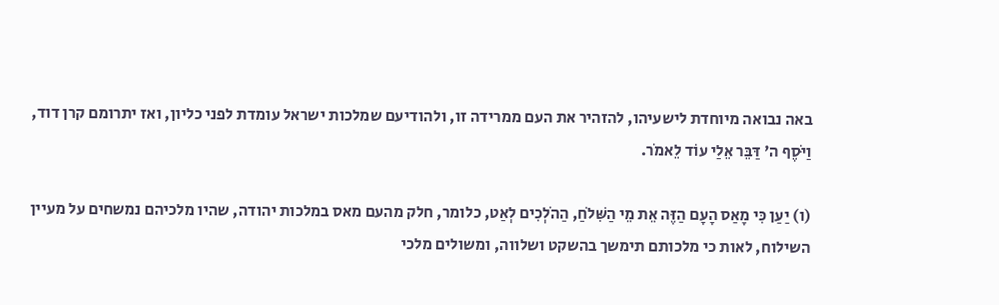באה נבואה מיוחדת לישעיהו, להזהיר את העם ממרידה זו, ולהודיעם שמלכות ישראל עומדת לפני כליון, ואז יתרומם קרן דוד, וַיֹּסֶף ה' דַּבֵּר אֵלַי עוֹד לֵאמֹר.

(ו) יַעַן כִּי מָאַס הָעָם הַזֶּה אֵת מֵי הַשִּׁלֹחַ, הַהֹלְכִים לְאַט, כלומר, חלק מהעם מאס במלכות יהודה, שהיו מלכיהם נמשחים על מעיין השילוח, לאות כי מלכותם תימשך בהשקט ושלווה, ומשולים מלכי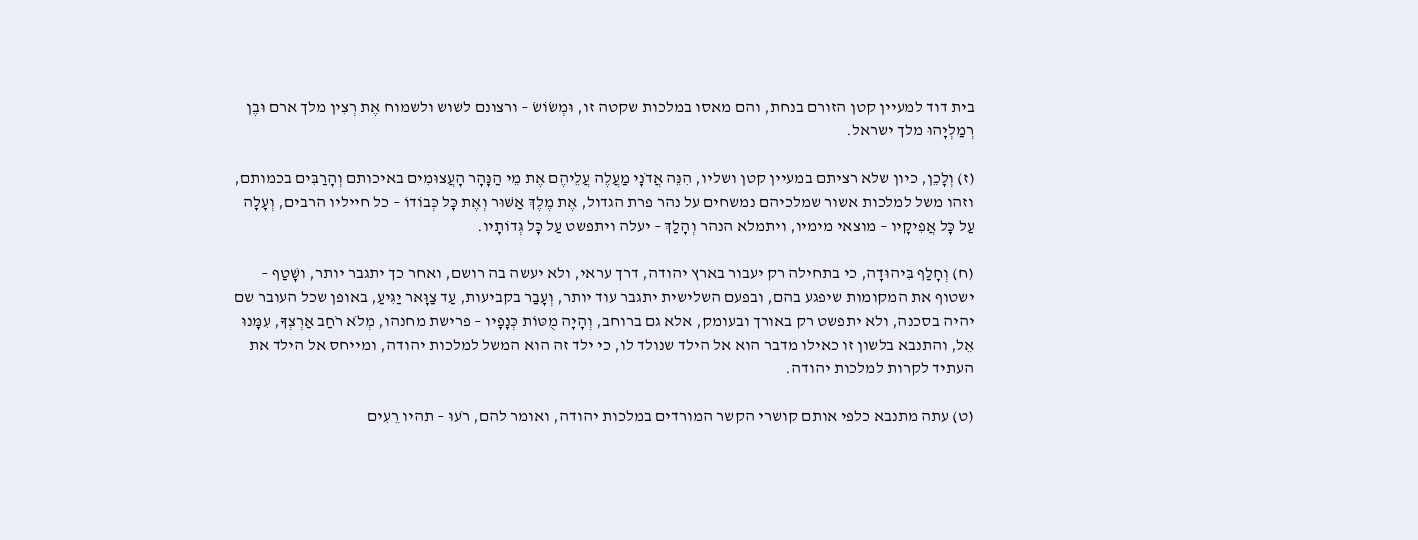בית דוד למעיין קטן הזורם בנחת, והם מאסו במלכות שקטה זו, וּמְשׂוֹשׂ – ורצונם לשוש ולשמוח אֶת רְצִין מלך ארם וּבֶן רְמַלְיָהוּ מלך ישראל.

(ז) וְלָכֵן, כיון שלא רציתם במעיין קטן ושליו, הִנֵּה אֲדֹנָי מַעֲלֶה עֲלֵיהֶם אֶת מֵי הַנָּהָר הָעֲצוּמִים באיכותם וְהָרַבִּים בכמותם, וזהו משל למלכות אשור שמלכיהם נמשחים על נהר פרת הגדול, אֶת מֶלֶךְ אַשּׁוּר וְאֶת כָּל כְּבוֹדוֹ – כל חייליו הרבים, וְעָלָה עַל כָּל אֲפִיקָיו – מוצאי מימיו, ויתמלא הנהר וְהָלַךְ – יעלה ויתפשט עַל כָּל גְּדוֹתָיו.

(ח) וְחָלַף בִּיהוּדָה, כי בתחילה רק יעבור בארץ יהודה, דרך עראי, ולא יעשה בה רושם, ואחר כך יתגבר יותר, ושָׁטַף – ישטוף את המקומות שיפגע בהם, ובפעם השלישית יתגבר עוד יותר, וְעָבַר בקביעות, עַד צַוָּאר יַגִּיעַ, באופן שכל העובר שם יהיה בסכנה, ולא יתפשט רק באורך ובעומק, אלא גם ברוחב, וְהָיָה מֻטּוֹת כְּנָפָיו – פרישת מחנהו, מְלֹא רֹחַב אַרְצְךָ, עִמָּנוּ אֵל, והתנבא בלשון זו כאילו מדבר הוא אל הילד שנולד לו, כי ילד זה הוא המשל למלכות יהודה, ומייחס אל הילד את העתיד לקרות למלכות יהודה.

(ט) עתה מתנבא כלפי אותם קושרי הקשר המורדים במלכות יהודה, ואומר להם, רֹעוּ – תהיו רֵעִים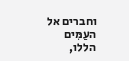וחברים אל העַמִּים הללו,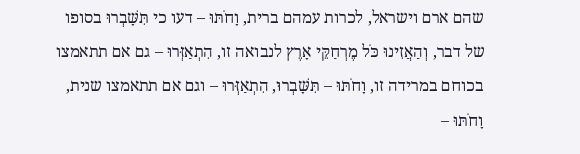שהם ארם וישראל, לכרות עמהם ברית, וָחֹתּוּ – דעו כי תִּשָּׁבְרוּ בסופו של דבר, וְהַאֲזִינוּ כֹּל מֶרְחַקֵּי אָרֶץ לנבואה זו, הִתְאַזְּרוּ – גם אם תתאמצו בכוחם במרידה זו, וָחֹתּוּ – תִּשָּׁבְרוּ, הִתְאַזְּרוּ – וגם אם תתאמצו שנית, וָחֹתּוּ –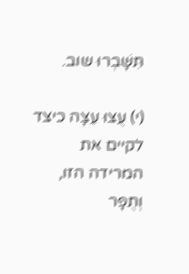תִּשָּׁבְרוּ שוב.

(י) עֻצוּ עֵצָה כיצד לקיים את המרידה הזו, וְתֻפָר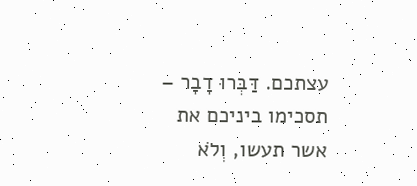עצתכם. דַּבְּרוּ דָבָר – תסכימו ביניכם את אשר תעשו, וְלֹא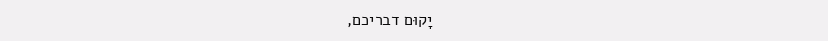יָקוּם דבריכם,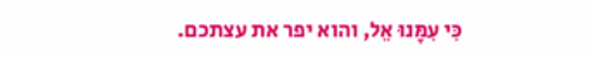כִּי עִמָּנוּ אֵל, והוא יפר את עצתכם.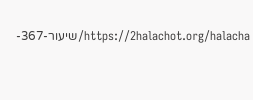https://2halachot.org/halacha/שיעור-367-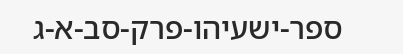ספר-ישעיהו-פרק-סב-א-ג